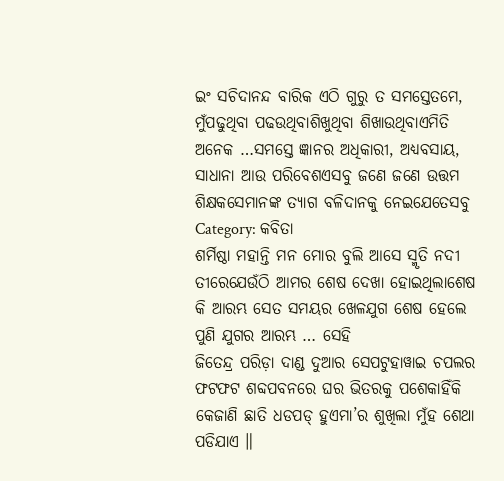ଇଂ ସଚିଦାନନ୍ଦ ବାରିକ ଏଠି ଗୁରୁ ତ ସମସ୍ତେତମେ, ମୁଁପଢୁଥିବା ପଢଉଥିବାଶିଖୁଥିବା ଶିଖାଉଥିବାଏମିତି ଅନେକ …ସମସ୍ତେ ଜ୍ଞାନର ଅଧିକାରୀ, ଅଧ୍ୟବସାୟ, ସାଧାନା ଆଉ ପରିବେଶଏସବୁ ଜଣେ ଜଣେ ଉତ୍ତମ ଶିକ୍ଷକସେମାନଙ୍କ ତ୍ୟାଗ ବଳିଦାନକୁ ନେଇଯେତେସବୁ
Category: କବିତା
ଶର୍ମିଷ୍ଠା ମହାନ୍ତି ମନ ମୋର ବୁଲି ଆସେ ସ୍ମୃତି ନଦୀ ତୀରେଯେଉଁଠି ଆମର ଶେଷ ଦେଖା ହୋଇଥିଲାଶେଷ କି ଆରମ୍ଭ ସେତ ସମୟର ଖେଳଯୁଗ ଶେଷ ହେଲେ ପୁଣି ଯୁଗର ଆରମ୍ଭ … ସେହି
ଜିତେନ୍ଦ୍ର ପରିଡ଼ା ଦାଣ୍ଡ ଦୁଆର ସେପଟୁହାୱାଇ ଚପଲର ଫଟଫଟ ଶବ୍ଦପବନରେ ଘର ଭିତରକୁ ପଶେକାହିଁକି କେଜାଣି ଛାତି ଧଡପଡ୍ ହୁଏମା’ର ଶୁଖିଲା ମୁଁହ ଶେଥା ପଡିଯାଏ ॥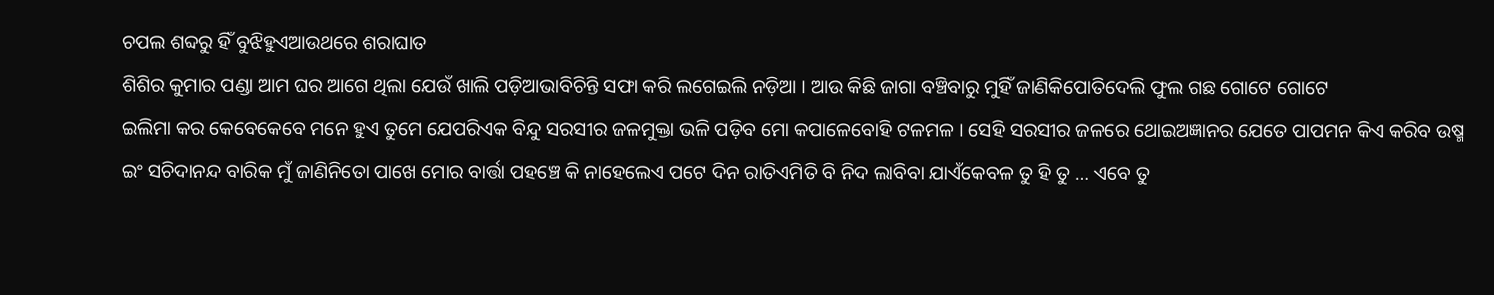ଚପଲ ଶବ୍ଦରୁ ହିଁ ବୁଝିହୁଏଆଉଥରେ ଶରାଘାତ
ଶିଶିର କୁମାର ପଣ୍ଡା ଆମ ଘର ଆଗେ ଥିଲା ଯେଉଁ ଖାଲି ପଡ଼ିଆଭାବିଚିନ୍ତି ସଫା କରି ଲଗେଇଲି ନଡ଼ିଆ । ଆଉ କିଛି ଜାଗା ବଞ୍ଚିବାରୁ ମୁହିଁ ଜାଣିକିପୋତିଦେଲି ଫୁଲ ଗଛ ଗୋଟେ ଗୋଟେ
ଇଲିମା କର କେବେକେବେ ମନେ ହୁଏ ତୁମେ ଯେପରିଏକ ବିନ୍ଦୁ ସରସୀର ଜଳମୁକ୍ତା ଭଳି ପଡ଼ିବ ମୋ କପାଳେବୋହି ଟଳମଳ । ସେହି ସରସୀର ଜଳରେ ଥୋଇଅଜ୍ଞାନର ଯେତେ ପାପମନ କିଏ କରିବ ଉଷ୍ମ
ଇଂ ସଚିଦାନନ୍ଦ ବାରିକ ମୁଁ ଜାଣିନିତୋ ପାଖେ ମୋର ବାର୍ତ୍ତା ପହଞ୍ଚେ କି ନାହେଲେଏ ପଟେ ଦିନ ରାତିଏମିତି ବି ନିଦ ଲାବିବା ଯାଏଁକେବଳ ତୁ ହି ତୁ … ଏବେ ତୁ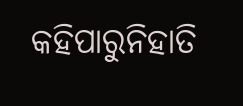କହିପାରୁନିହାତି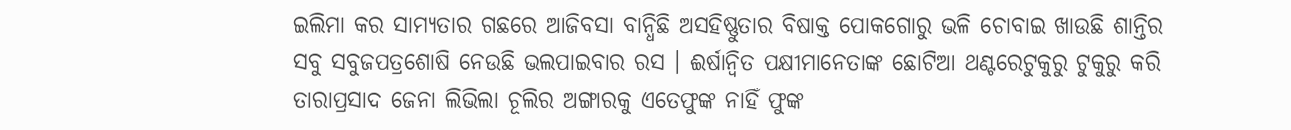ଇଲିମା କର ସାମ୍ୟତାର ଗଛରେ ଆଜିବସା ବାନ୍ଧିଛି ଅସହିଷ୍ଣୁତାର ବିଷାକ୍ତ ପୋକଗୋରୁ ଭଳି ଚୋବାଇ ଖାଉଛି ଶାନ୍ତିର ସବୁ ସବୁଜପତ୍ରଶୋଷି ନେଉଛି ଭଲପାଇବାର ରସ । ଈର୍ଷାନ୍ଵିତ ପକ୍ଷୀମାନେତାଙ୍କ ଛୋଟିଆ ଥଣ୍ଟରେଟୁକୁରୁ ଟୁକୁରୁ କରି
ତାରାପ୍ରସାଦ ଜେନା ଲିଭିଲା ଚୂଲିର ଅଙ୍ଗାରକୁ ଏତେଫୁଙ୍କ ନାହିଁ ଫୁଙ୍କ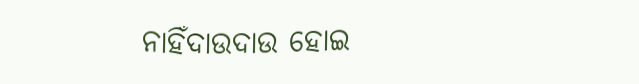ନାହିଁଦାଉଦାଉ ହୋଇ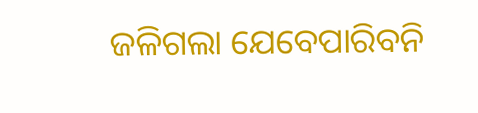ଜଳିଗଲା ଯେବେପାରିବନି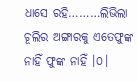ଧାସେ ରହି………ଲିଭିଲା ଚୂଲିର ଅଙ୍ଗାରକୁ ଏତେଫୁଙ୍କ ନାହିଁ ଫୁଙ୍କ ନାହିଁ ।୦।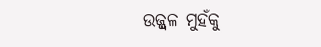ଉଜ୍ଜ୍ୱଳ ମୁହଁକୁ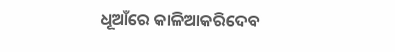ଧୂଆଁରେ କାଳିଆକରିଦେବ